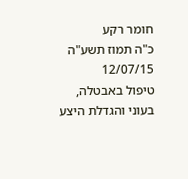חומר רקע
כ"ה תמוז תשע"ה
12/07/15
טיפול באבטלה, בעוני והגדלת היצע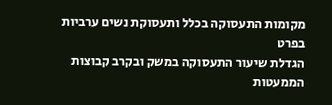מקומות התעסוקה בכלל ותעסוקת נשים ערביות בפרט
הגדלת שיעור התעסוקה במשק ובקרב קבוצות הממעטות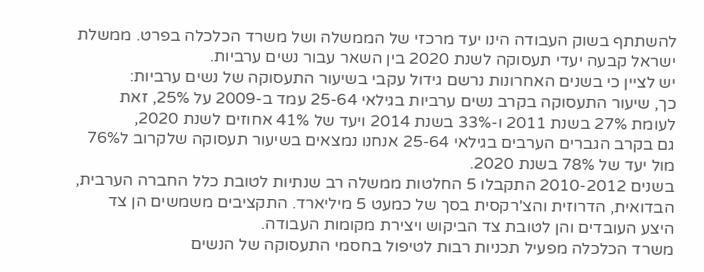להשתתף בשוק העבודה הינו יעד מרכזי של הממשלה ושל משרד הכלכלה בפרט. ממשלת ישראל קבעה יעדי תעסוקה לשנת 2020 בין השאר עבור נשים ערביות.
יש לציין כי בשנים האחרונות נרשם גידול עקבי בשיעור התעסוקה של נשים ערביות:
כך, שיעור התעסוקה בקרב נשים ערביות בגילאי 25-64 עמד ב-2009 על 25%, זאת לעומת 27% בשנת 2011 ו-33% בשנת 2014 ויעד של 41% אחוזים לשנת 2020,
גם בקרב הגברים הערבים בגילאי 25-64 אנחנו נמצאים בשיעור תעסוקה שלקרוב ל76% מול יעד של 78% בשנת 2020.
בשנים 2010-2012 התקבלו 5 החלטות ממשלה רב שנתיות לטובת כלל החברה הערבית, הבדואית, הדרוזית והצ'רקסית בסך של כמעט 5 מיליארד. התקציבים משמשים הן צד היצע העובדים והן לטובת צד הביקוש ויצירת מקומות העבודה.
משרד הכלכלה מפעיל תכניות רבות לטיפול בחסמי התעסוקה של הנשים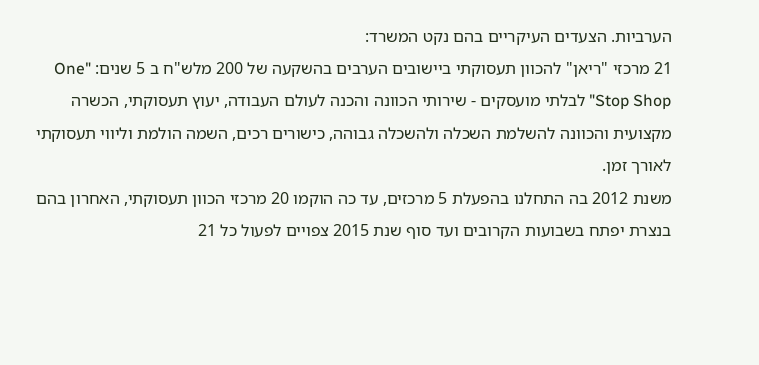הערביות. הצעדים העיקריים בהם נקט המשרד:
21 מרכזי "ריאן" להכוון תעסוקתי ביישובים הערבים בהשקעה של 200 מלש"ח ב 5 שנים: "One Stop Shop" לבלתי מועסקים - שירותי הכוונה והכנה לעולם העבודה, יעוץ תעסוקתי, הכשרה מקצועית והכוונה להשלמת השכלה ולהשכלה גבוהה, כישורים רכים, השמה הולמת וליווי תעסוקתי לאורך זמן.
משנת 2012 בה התחלנו בהפעלת 5 מרכזים, עד כה הוקמו 20 מרכזי הכוון תעסוקתי, האחרון בהם בנצרת יפתח בשבועות הקרובים ועד סוף שנת 2015 צפויים לפעול כל 21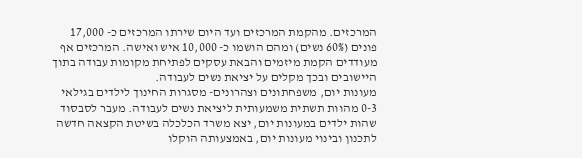המרכזים. מהקמת המרכזים ועד היום שירתו המרכזים כ- 17,000 פונים (60% נשים) ומהם הושמו כ- 10,000 איש ואישה. המרכזים אף מעודדים הקמת מיזמים והבאת עסקים לפתיחת מקומות עבודה בתוך היישובים ובכך מקלים על יציאת נשים לעבודה.
מעונות יום, משפחתונים וצהרונים- מסגרות החינוך לילדים בגילאי 0-3 מהוות תשתית משמעותית ליציאת נשים לעבודה. מעבר לסבסוד שהות ילדים במעונות יום, יצא משרד הכלכלה בשיטת הקצאה חדשה לתכנון ובינוי מעונות יום, באמצעותה הוקלו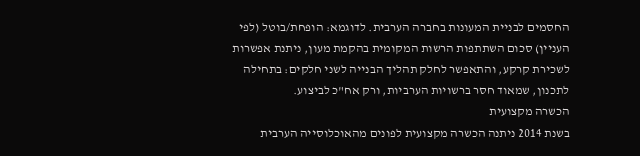החסמים לבניית המעונות בחברה הערבית. לדוגמא: הופחת/בוטל (לפי העניין) סכום השתתפות הרשות המקומית בהקמת מעון, ניתנת אפשרות לשכירת קרקע, והתאפשר לחלק תהליך הבנייה לשני חלקים: בתחילה לתכנון, שמאוד חסר ברשויות הערביות, ורק אח"כ לביצוע.
הכשרה מקצועית
בשנת 2014 ניתנה הכשרה מקצועית לפונים מהאוכלוסייה הערבית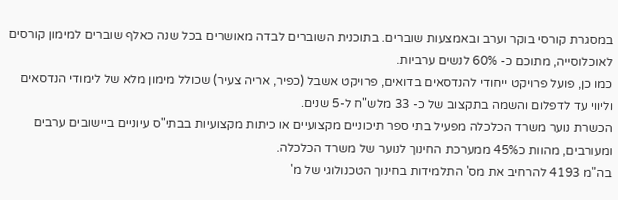במסגרת קורסי בוקר וערב ובאמצעות שוברים. בתוכנית השוברים לבדה מאושרים בכל שנה כאלף שוברים למימון קורסים לאוכלוסייה, מתוכם כ- 60% לנשים ערביות.
כמו כן, פועל פרויקט ייחודי להנדסאים בדואים, פרויקט אשבל (כפיר, אריה צעיר) שכולל מימון מלא של לימודי הנדסאים וליווי עד לדפלום והשמה בתקצוב של כ- 33 מלש"ח ל-5 שנים.
הכשרת נוער משרד הכלכלה מפעיל בתי ספר תיכוניים מקצועיים או כיתות מקצועיות בבתי"ס עיוניים ביישובים ערבים ומעורבים, מהוות כ45% ממערכת החינוך לנוער של משרד הכלכלה.
בה"מ 4193 להרחיב את מס' התלמידות בחינוך הטכנולוגי של מ'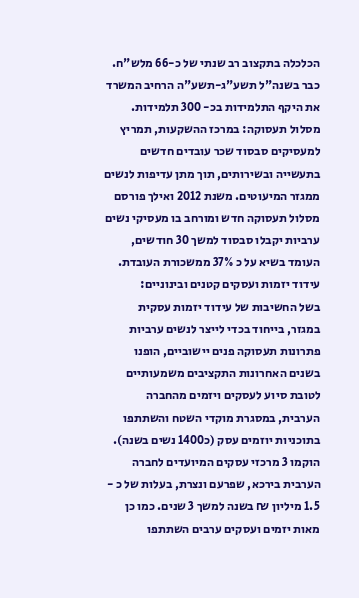הכלכלה בתקצוב רב שנתי של כ-66 מלש"ח. כבר בשנה"ל תשע"ג-תשע"ה הרחיב המשרד את היקף התלמידות בכ- 300 תלמידות.
מסלול תעסוקה: במרכז ההשקעות, תמריץ למעסיקים סבסוד שכר עובדים חדשים בתעשייה ובשירותים, תוך מתן עדיפות לנשים ממגזר המיעוטים. משנת 2012 ואילך פורסם מסלול תעסוקה חדש ומורחב בו מעסיקי נשים ערביות יקבלו סבסוד למשך 30 חודשים, העומד בשיא על כ 37% ממשכורת העובדת.
עידוד יזמות ועסקים קטנים ובינוניים:
בשל החשיבות של עידוד יזמות עסקית במגזר, בייחוד בכדי לייצר לנשים ערביות פתרונות תעסוקה פנים יישוביים, הופנו בשנים האחרונות התקציבים משמעותיים לטובת סיוע לעסקים ויזמים מהחברה הערבית, במסגרת מוקדי השטח והשתתפו בתוכניות יוזמים עסק (כ1400 נשים בשנה).
הוקמו 3 מרכזי עסקים המיועדים לחברה הערבית בירכא, שפרעם ונצרת, בעלות של כ - 1.5 מיליון ₪ בשנה למשך 3 שנים. כמו כן מאות יזמים ועסקים ערבים השתתפו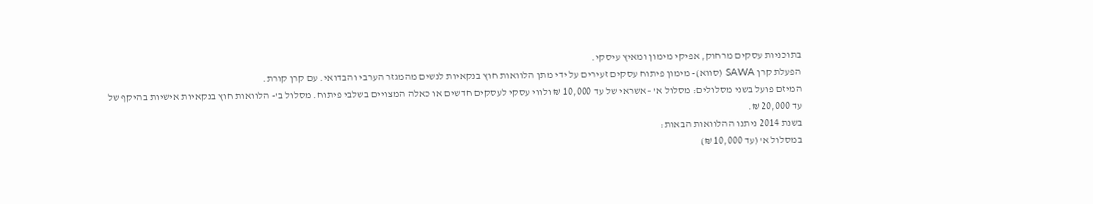בתוכניות עסקים מרחוק, אפיקי מימון ומאיץ עיסקי.
הפעלת קרן SAWA (סווא)- מימון פיתוח עסקים זעירים על ידי מתן הלוואות חוץ בנקאיות לנשים מהמגזר הערבי והבדואי. עם קרן קורת.
המיזם פועל בשני מסלולים: מסלול א' –אשראי של עד 10,000 ₪ ולווי עסקי לעסקים חדשים או כאלה המצויים בשלבי פיתוח. מסלול ב'- הלוואות חוץ בנקאיות אישיות בהיקף של עד 20,000 ₪.
בשנת 2014 ניתנו ההלוואות הבאות:
במסלול א' (עד 10,000 ₪)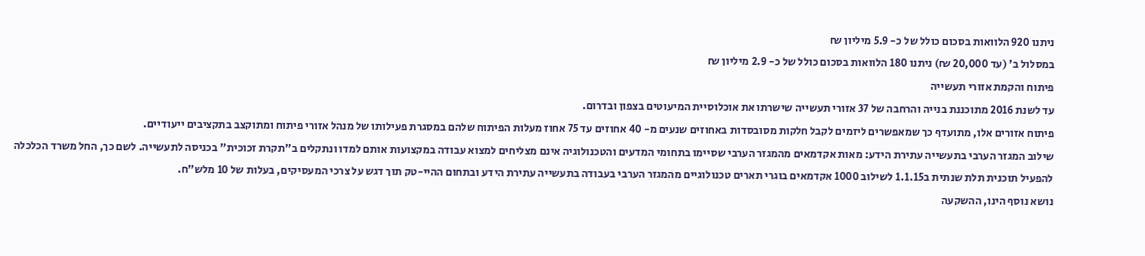ניתנו 920 הלוואות בסכום כולל של כ- 5.9 מיליון ₪
במסלול ב' (עד 20,000 ₪) ניתנו 180 הלוואות בסכום כולל של כ- 2.9 מיליון ₪
פיתוח והקמת אזורי תעשייה
עד לשנת 2016 מתוכננת בנייה והרחבה של 37 אזורי תעשייה שישרתו את אוכלוסיית המיעוטים בצפון ובדרום.
פיתוח אזורים אלו, מתועדף כך שמאפשרים ליזמים לקבל חלקות מסובסדות באחוזים שנעים מ- 40 אחוזים עד 75 אחוז מעלות הפיתוח שלהם במסגרת פעילותו של מנהל אזורי פיתוח ומתוקצב בתקציבים ייעודיים.
שילוב המגזר הערבי בתעשייה עתירת הידע: מאות אקדמאים מהמגזר הערבי שסיימו בתחומי המדעים והטכנולוגיה אינם מצליחים למצוא עבודה במקצועות אותם למדו ונתקלים ב"תקרת זכוכית" בכניסה לתעשייה. לשם כך, החל משרד הכלכלה להפעיל תוכנית תלת שנתית ב1.1.15 לשילוב 1000 אקדמאים בוגרי תארים טכנולוגיים מהמגזר הערבי בעבודה בתעשייה עתירת הידע ובתחום ההיי-טק תוך דגש על צרכי המעסיקים, בעלות של 10 מלש"ח.
נושא נוסף הינו, ההשקעה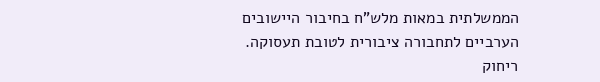הממשלתית במאות מלש"ח בחיבור היישובים הערביים לתחבורה ציבורית לטובת תעסוקה. ריחוק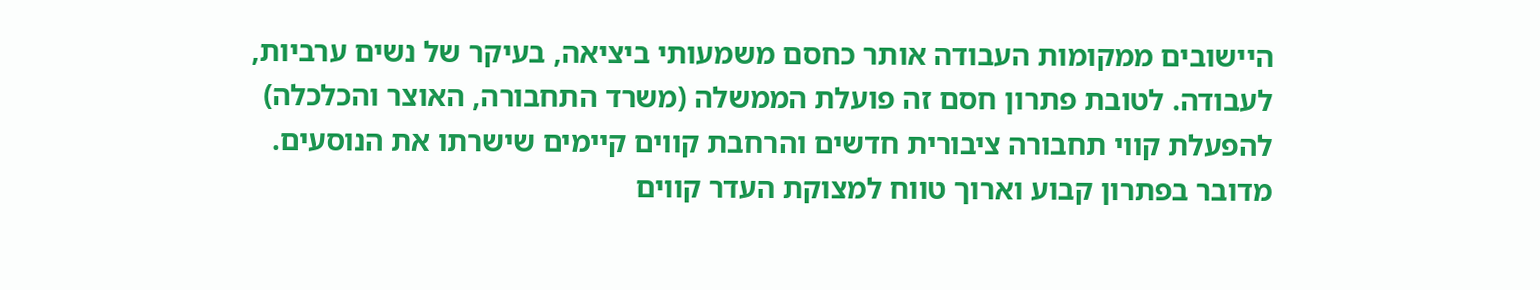היישובים ממקומות העבודה אותר כחסם משמעותי ביציאה, בעיקר של נשים ערביות, לעבודה. לטובת פתרון חסם זה פועלת הממשלה (משרד התחבורה, האוצר והכלכלה) להפעלת קווי תחבורה ציבורית חדשים והרחבת קווים קיימים שישרתו את הנוסעים. מדובר בפתרון קבוע וארוך טווח למצוקת העדר קווים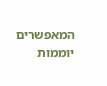המאפשרים יוממות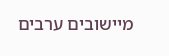מיישובים ערבים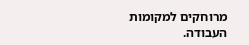מרוחקים למקומות העבודה.